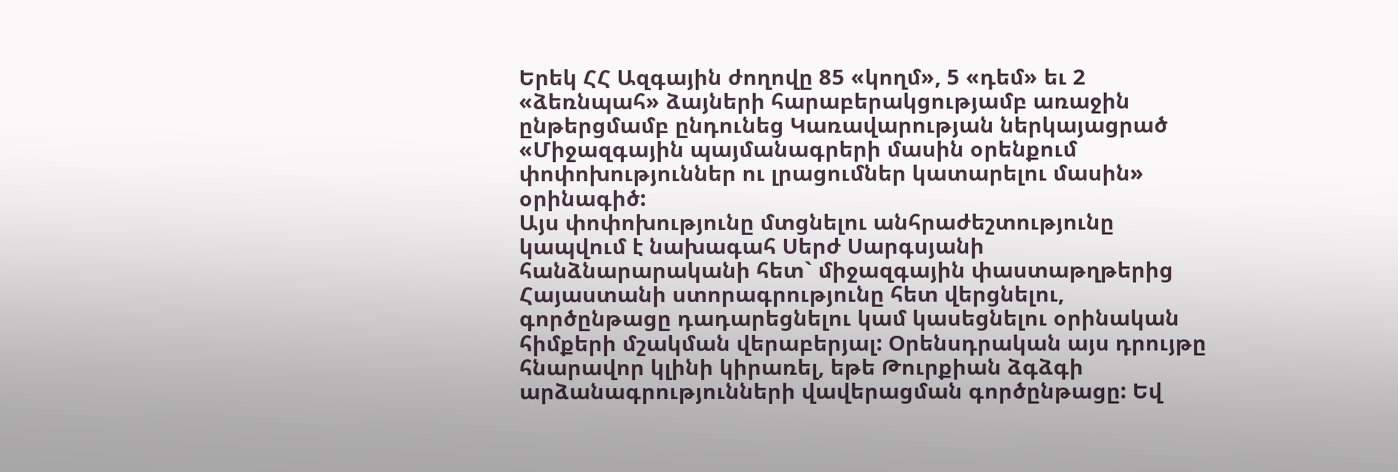Երեկ ՀՀ Ազգային ժողովը 85 «կողմ», 5 «դեմ» եւ 2 «ձեռնպահ» ձայների հարաբերակցությամբ առաջին ընթերցմամբ ընդունեց Կառավարության ներկայացրած «Միջազգային պայմանագրերի մասին օրենքում փոփոխություններ ու լրացումներ կատարելու մասին» օրինագիծ:
Այս փոփոխությունը մտցնելու անհրաժեշտությունը կապվում է նախագահ Սերժ Սարգսյանի հանձնարարականի հետ` միջազգային փաստաթղթերից Հայաստանի ստորագրությունը հետ վերցնելու, գործընթացը դադարեցնելու կամ կասեցնելու օրինական հիմքերի մշակման վերաբերյալ: Օրենսդրական այս դրույթը հնարավոր կլինի կիրառել, եթե Թուրքիան ձգձգի արձանագրությունների վավերացման գործընթացը: Եվ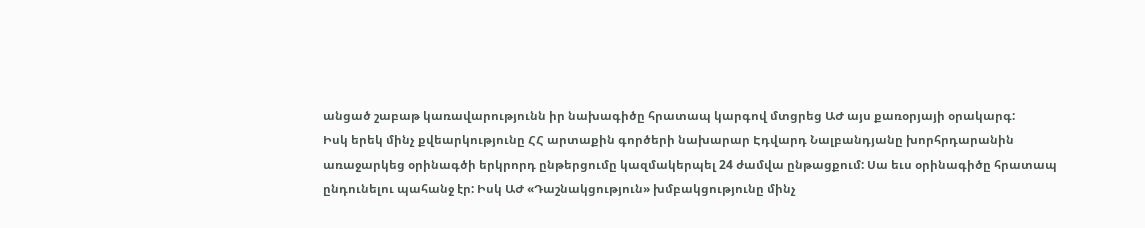անցած շաբաթ կառավարությունն իր նախագիծը հրատապ կարգով մտցրեց ԱԺ այս քառօրյայի օրակարգ:
Իսկ երեկ մինչ քվեարկությունը ՀՀ արտաքին գործերի նախարար Էդվարդ Նալբանդյանը խորհրդարանին առաջարկեց օրինագծի երկրորդ ընթերցումը կազմակերպել 24 ժամվա ընթացքում: Սա եւս օրինագիծը հրատապ ընդունելու պահանջ էր: Իսկ ԱԺ «Դաշնակցություն» խմբակցությունը մինչ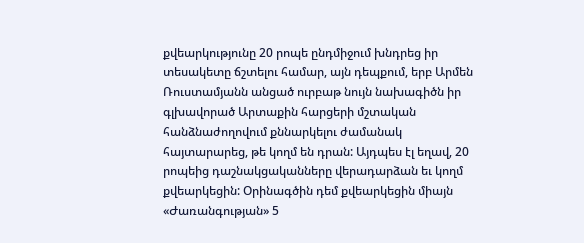քվեարկությունը 20 րոպե ընդմիջում խնդրեց իր տեսակետը ճշտելու համար, այն դեպքում, երբ Արմեն Ռուստամյանն անցած ուրբաթ նույն նախագիծն իր գլխավորած Արտաքին հարցերի մշտական հանձնաժողովում քննարկելու ժամանակ հայտարարեց, թե կողմ են դրան: Այդպես էլ եղավ, 20 րոպեից դաշնակցականները վերադարձան եւ կողմ քվեարկեցին: Օրինագծին դեմ քվեարկեցին միայն «Ժառանգության» 5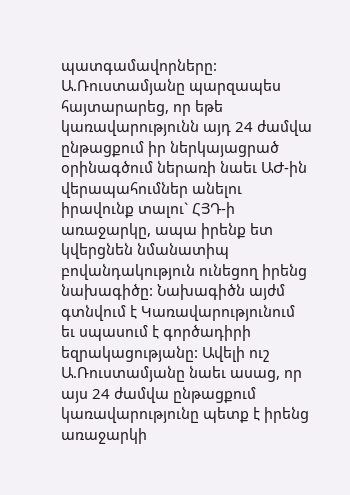պատգամավորները: Ա.Ռուստամյանը պարզապես հայտարարեց, որ եթե կառավարությունն այդ 24 ժամվա ընթացքում իր ներկայացրած օրինագծում ներառի նաեւ ԱԺ-ին վերապահումներ անելու իրավունք տալու` ՀՅԴ-ի առաջարկը, ապա իրենք ետ կվերցնեն նմանատիպ բովանդակություն ունեցող իրենց նախագիծը: Նախագիծն այժմ գտնվում է Կառավարությունում եւ սպասում է գործադիրի եզրակացությանը: Ավելի ուշ Ա.Ռուստամյանը նաեւ ասաց, որ այս 24 ժամվա ընթացքում կառավարությունը պետք է իրենց առաջարկի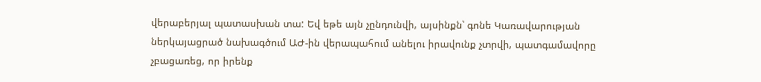վերաբերյալ պատասխան տա: Եվ եթե այն չընդունվի, այսինքն՝ գոնե Կառավարության ներկայացրած նախագծում ԱԺ-ին վերապահում անելու իրավունք չտրվի, պատգամավորը չբացառեց, որ իրենք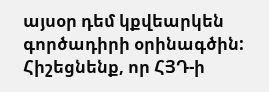այսօր դեմ կքվեարկեն գործադիրի օրինագծին: Հիշեցնենք, որ ՀՅԴ-ի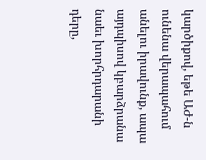կարծիքով, եթե ԱԺ-ն ունենա վերապահում անելու իրավունք, ապա այդպիսով կբարձրանա նաեւ խորհրդարանի դերը,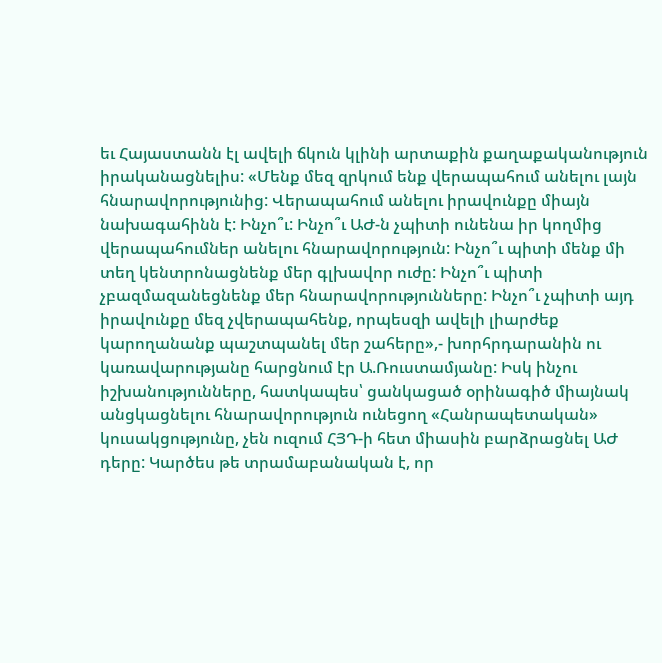եւ Հայաստանն էլ ավելի ճկուն կլինի արտաքին քաղաքականություն իրականացնելիս: «Մենք մեզ զրկում ենք վերապահում անելու լայն հնարավորությունից: Վերապահում անելու իրավունքը միայն նախագահինն է: Ինչո՞ւ: Ինչո՞ւ ԱԺ-ն չպիտի ունենա իր կողմից վերապահումներ անելու հնարավորություն: Ինչո՞ւ պիտի մենք մի տեղ կենտրոնացնենք մեր գլխավոր ուժը: Ինչո՞ւ պիտի չբազմազանեցնենք մեր հնարավորությունները: Ինչո՞ւ չպիտի այդ իրավունքը մեզ չվերապահենք, որպեսզի ավելի լիարժեք կարողանանք պաշտպանել մեր շահերը»,- խորհրդարանին ու կառավարությանը հարցնում էր Ա.Ռուստամյանը: Իսկ ինչու իշխանությունները, հատկապես՝ ցանկացած օրինագիծ միայնակ անցկացնելու հնարավորություն ունեցող «Հանրապետական» կուսակցությունը, չեն ուզում ՀՅԴ-ի հետ միասին բարձրացնել ԱԺ դերը: Կարծես թե տրամաբանական է, որ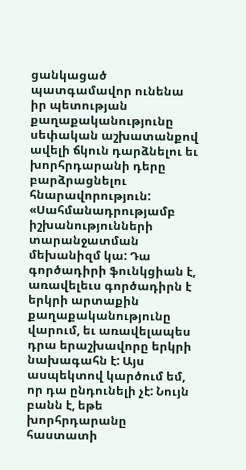ցանկացած պատգամավոր ունենա իր պետության քաղաքականությունը սեփական աշխատանքով ավելի ճկուն դարձնելու եւ խորհրդարանի դերը բարձրացնելու հնարավորություն: «Սահմանադրությամբ իշխանությունների տարանջատման մեխանիզմ կա: Դա գործադիրի ֆունկցիան է, առավելեւս գործադիրն է երկրի արտաքին քաղաքականությունը վարում, եւ առավելապես դրա երաշխավորը երկրի նախագահն է: Այս ասպեկտով կարծում եմ, որ դա ընդունելի չէ: Նույն բանն է, եթե խորհրդարանը հաստատի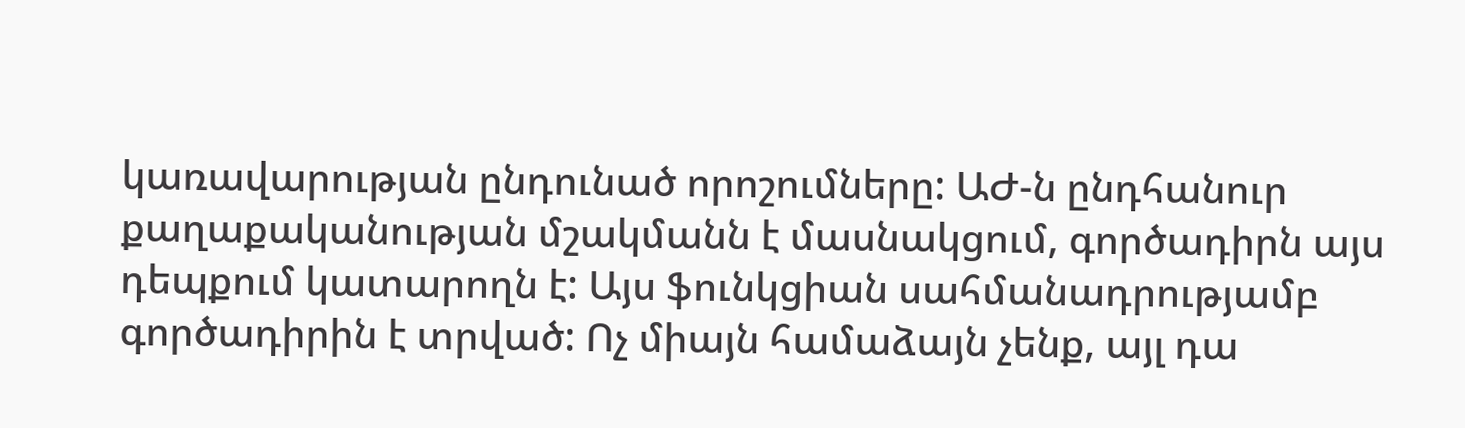կառավարության ընդունած որոշումները: ԱԺ-ն ընդհանուր քաղաքականության մշակմանն է մասնակցում, գործադիրն այս դեպքում կատարողն է: Այս ֆունկցիան սահմանադրությամբ գործադիրին է տրված: Ոչ միայն համաձայն չենք, այլ դա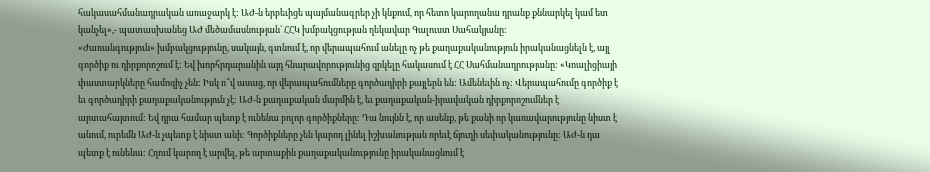հակասահմանադրական առաջարկ է: ԱԺ-ն երբեւիցե պայմանագրեր չի կնքում, որ հետո կարողանա դրանք քննարկել կամ ետ կանչել»,- պատասխանեց ԱԺ մեծամասնության` ՀՀԿ խմբակցության ղեկավար Գալուստ Սահակյանը:
«Ժառանգություն» խմբակցությունը, սակայն, գտնում է, որ վերապահում անելը ոչ թե քաղաքականություն իրականացնելն է, այլ գործիք ու դիրքորոշում է: Եվ խորհրդարանին այդ հնարավորությունից զրկելը հակասում է ՀՀ Սահմանադրությանը: «Կոալիցիայի փաստարկները համոզիչ չեն: Իսկ ո՞վ ասաց, որ վերապահումները գործադիրի քայլերն են: Ամենեւին ոչ: Վերապահումը գործիք է եւ գործադիրի քաղաքականություն չէ: ԱԺ-ն քաղաքական մարմին է, եւ քաղաքական-իրավական դիրքորոշումներ է արտահայտում: Եվ դրա համար պետք է ունենա բոլոր գործիքները: Դա նույնն է, որ ասենք, թե քանի որ կառավարությունը նիստ է անում, ուրեմն ԱԺ-ն չպետք է նիստ անի: Գործիքները չեն կարող լինել իշխանության որեւէ ճյուղի սեփականությունը: ԱԺ-ն դա պետք է ունենա: Հղում կարող է արվել, թե արտաքին քաղաքականությունը իրականացնում է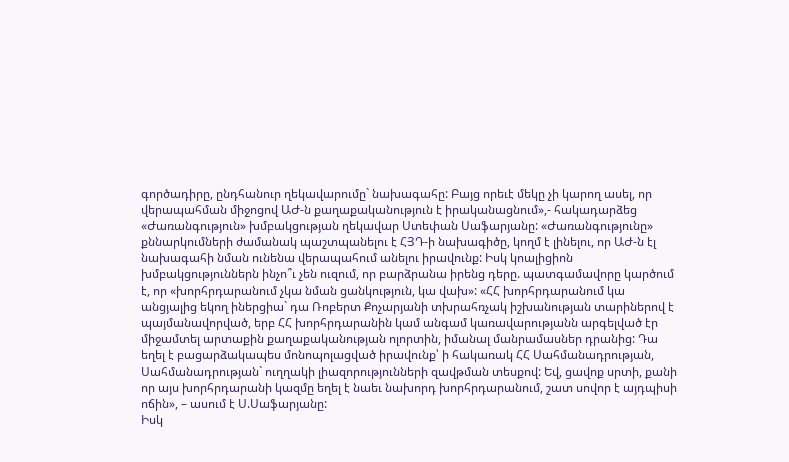գործադիրը, ընդհանուր ղեկավարումը` նախագահը: Բայց որեւէ մեկը չի կարող ասել, որ վերապահման միջոցով ԱԺ-ն քաղաքականություն է իրականացնում»,- հակադարձեց «Ժառանգություն» խմբակցության ղեկավար Ստեփան Սաֆարյանը: «Ժառանգությունը» քննարկումների ժամանակ պաշտպանելու է ՀՅԴ-ի նախագիծը, կողմ է լինելու, որ ԱԺ-ն էլ նախագահի նման ունենա վերապահում անելու իրավունք: Իսկ կոալիցիոն խմբակցություններն ինչո՞ւ չեն ուզում, որ բարձրանա իրենց դերը. պատգամավորը կարծում է, որ «խորհրդարանում չկա նման ցանկություն, կա վախ»: «ՀՀ խորհրդարանում կա անցյալից եկող իներցիա` դա Ռոբերտ Քոչարյանի տխրահռչակ իշխանության տարիներով է պայմանավորված, երբ ՀՀ խորհրդարանին կամ անգամ կառավարությանն արգելված էր միջամտել արտաքին քաղաքականության ոլորտին, իմանալ մանրամասներ դրանից: Դա եղել է բացարձակապես մոնոպոլացված իրավունք՝ ի հակառակ ՀՀ Սահմանադրության, Սահմանադրության` ուղղակի լիազորությունների զավթման տեսքով: Եվ, ցավոք սրտի, քանի որ այս խորհրդարանի կազմը եղել է նաեւ նախորդ խորհրդարանում, շատ սովոր է այդպիսի ոճին», – ասում է Ս.Սաֆարյանը:
Իսկ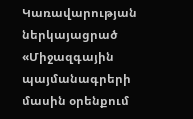Կառավարության ներկայացրած «Միջազգային պայմանագրերի մասին օրենքում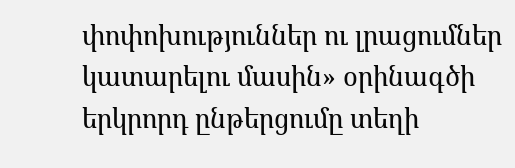փոփոխություններ ու լրացումներ կատարելու մասին» օրինագծի երկրորդ ընթերցումը տեղի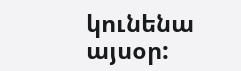կունենա այսօր: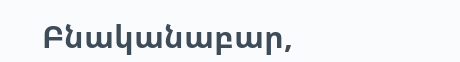Բնականաբար,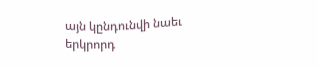այն կընդունվի նաեւ երկրորդ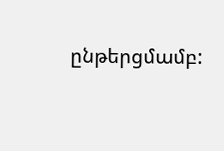ընթերցմամբ: